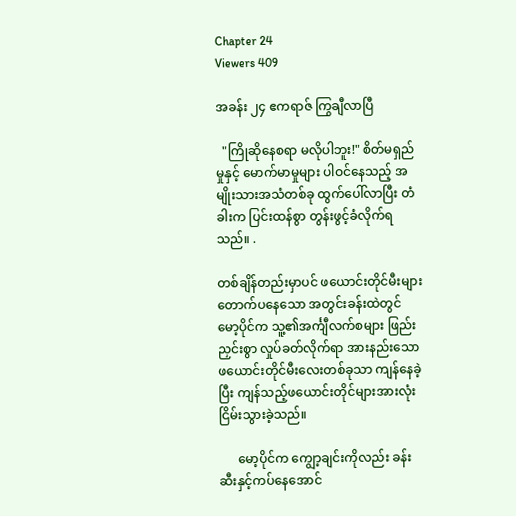Chapter 24
Viewers 409

အခန်း ၂၄ ဧကရာဇ် ကြွချီလာပြီ

  "ကြိုဆိုနေစရာ မလိုပါဘူး!" စိတ်မရှည်မှုနှင့် မောက်မာမှုများ ပါဝင်နေသည့် အမျိုးသားအသံတစ်ခု ထွက်ပေါ်လာပြီး တံခါးက ပြင်းထန်စွာ တွန်းဖွင့်ခံလိုက်ရသည်။ .

တစ်ချိန်တည်းမှာပင် ဖယောင်းတိုင်မီးများ တောက်ပနေသော အတွင်းခန်းထဲတွင် မော့ပိုင်က သူ့၏အင်္ကျီလက်စများ ဖြည်းညှင်းစွာ လှုပ်ခတ်လိုက်ရာ အားနည်းသော ဖယောင်းတိုင်မီးလေးတစ်ခုသာ ကျန်နေခဲ့ပြီး ကျန်သည့်ဖယောင်းတိုင်များအားလုံး ငြိမ်းသွားခဲ့သည်။

      မော့ပိုင်က ကျွော့ချင်းကိုလည်း ခန်းဆီးနှင့်ကပ်နေအောင်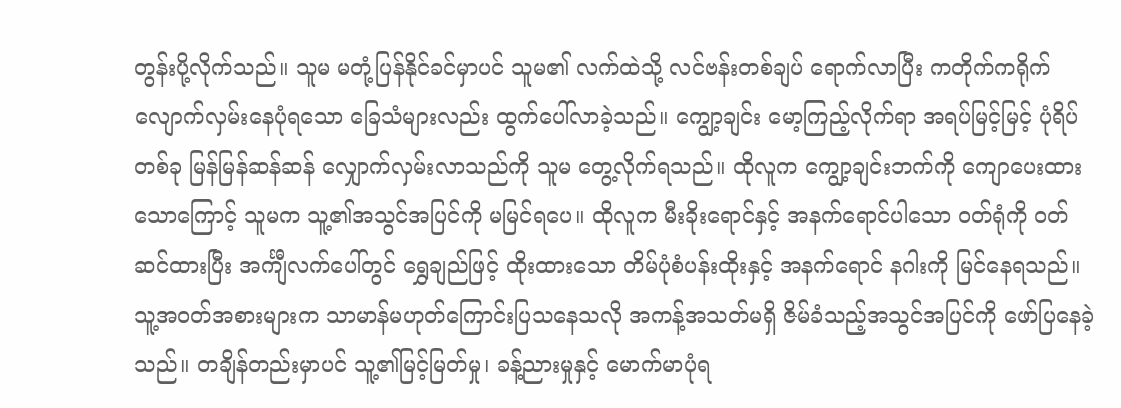တွန်းပို့လိုက်သည်။ သူမ မတုံ့ပြန်နိုင်ခင်မှာပင် သူမ၏ လက်ထဲသို့ လင်ဗန်းတစ်ချပ် ရောက်လာပြီး ကတိုက်ကရိုက်လျောက်လှမ်းနေပုံရသော ခြေသံများလည်း ထွက်ပေါ်လာခဲ့သည်။ ကျွော့ချင်း မော့ကြည့်လိုက်ရာ အရပ်မြင့်မြင့် ပုံရိပ်တစ်ခု မြန်မြန်ဆန်ဆန် လျှောက်လှမ်းလာသည်ကို သူမ တွေ့လိုက်ရသည်။ ထိုလူက ကျွော့ချင်းဘက်ကို ကျောပေးထားသောကြောင့် သူမက သူ့၏အသွင်အပြင်ကို မမြင်ရပေ။ ထိုလူက မီးခိုးရောင်နှင့် အနက်ရောင်ပါသော ဝတ်ရုံကို ၀တ်ဆင်ထားပြီး အင်္ကျီလက်ပေါ်တွင် ရွှေချည်ဖြင့် ထိုးထားသော တိမ်ပုံစံပန်းထိုးနှင့် အနက်ရောင် နဂါးကို မြင်နေရသည်။ သူ့အဝတ်အစားများက သာမာန်မဟုတ်ကြောင်းပြသနေသလို အကန့်အသတ်မရှိ ဇိမ်ခံသည့်အသွင်အပြင်ကို ဖော်ပြနေခဲ့သည်။ တချိန်တည်းမှာပင် သူ့၏မြင့်မြတ်မှု၊ ခန့်ညားမှုနှင့် မောက်မာပုံရ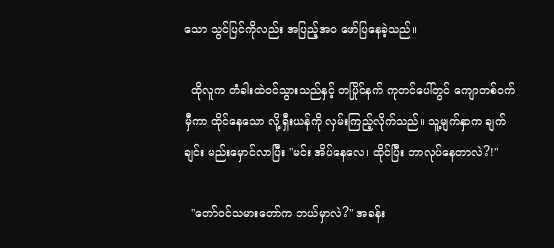သော သွင်ပြင်ကိုလည်း အပြည့်အဝ ဖော်ပြနေခဲ့သည်။

  ထိုလူက တံခါးထဲဝင်သွားသည်နှင့် တပြိုင်နက် ကုတင်ပေါ်တွင် ကျောတစ်ဝက်မှီကာ ထိုင်နေသော လို့ရှီးယန်ကို လှမ်းကြည့်လိုက်သည်။ သူ့မျက်နှာက ချက်ချင်း မည်းမှောင်လာပြီး "မင်း အိပ်နေလေ၊ ထိုင်ပြီး ဘာလုပ်နေတာလဲ?!"

  "တော်ဝင်သမားတော်က ဘယ်မှာလဲ?" အခန်း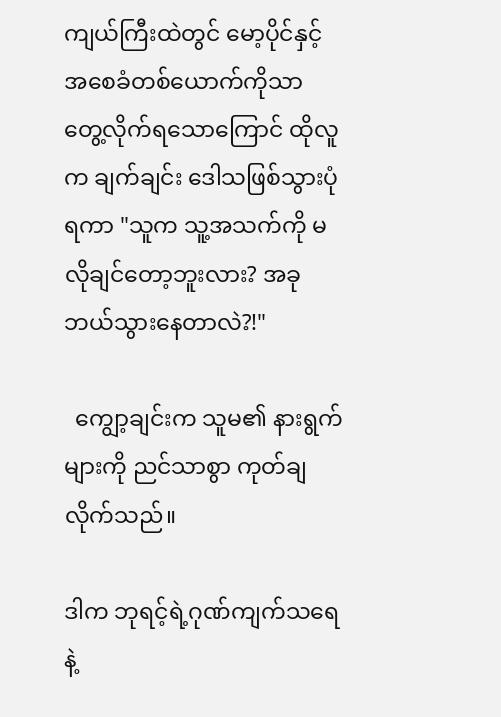ကျယ်ကြီးထဲတွင် မော့ပိုင်နှင့် အစေခံတစ်ယောက်ကိုသာ တွေ့လိုက်ရသောကြောင် ထိုလူက ချက်ချင်း ဒေါသဖြစ်သွားပုံရကာ "သူက သူ့အသက်ကို မလိုချင်တော့ဘူးလား? အခု ဘယ်သွားနေတာလဲ?!"

  ကျွော့ချင်းက သူမ၏ နားရွက်များကို ညင်သာစွာ ကုတ်ချလိုက်သည်။

ဒါက ဘုရင့်ရဲ့ဂုဏ်ကျက်သရေနဲ့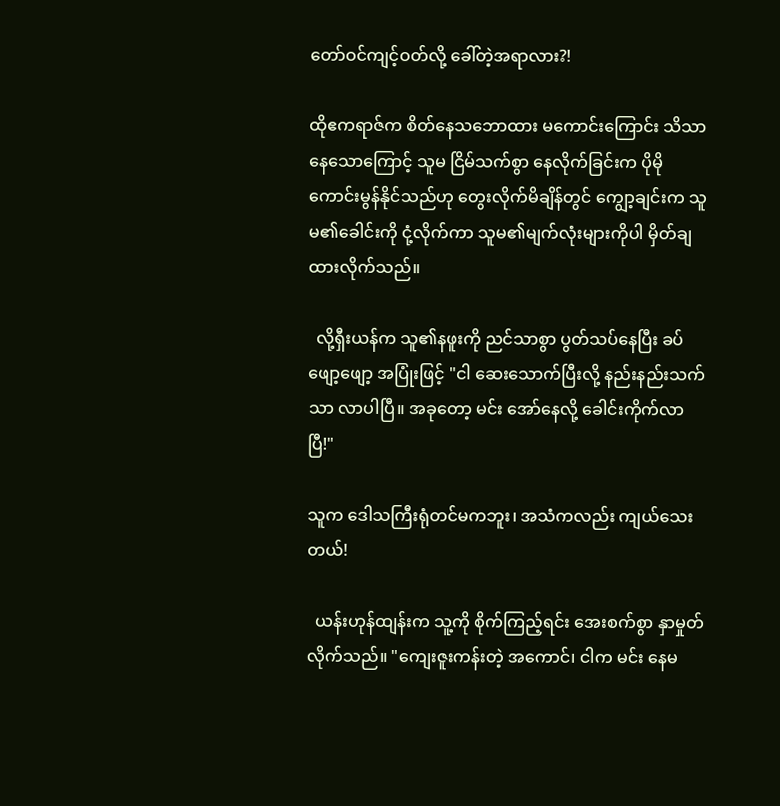တော်ဝင်ကျင့်ဝတ်လို့ ခေါ်တဲ့အရာလား?!

ထိုဧကရာဇ်က စိတ်နေသဘောထား မကောင်းကြောင်း သိသာနေသောကြောင့် သူမ ငြိမ်သက်စွာ နေလိုက်ခြင်းက ပိုမိုကောင်းမွန်နိုင်သည်ဟု တွေးလိုက်မိချိန်တွင် ကျွော့ချင်းက သူမ၏ခေါင်းကို ငုံ့လိုက်ကာ သူမ၏မျက်လုံးများကိုပါ မှိတ်ချထားလိုက်သည်။

  လို့ရှီးယန်က သူ၏နဖူးကို ညင်သာစွာ ပွတ်သပ်နေပြီး ခပ်ဖျော့ဖျော့ အပြုံးဖြင့် "ငါ ဆေးသောက်ပြီးလို့ နည်းနည်းသက်သာ လာပါပြီ။ အခုတော့ မင်း အော်နေလို့ ခေါင်းကိုက်လာပြီ!"

သူက ဒေါသကြီးရုံတင်မကဘူး၊ အသံကလည်း ကျယ်သေးတယ်!

  ယန်းဟုန်ထျန်းက သူ့ကို စိုက်ကြည့်ရင်း အေးစက်စွာ နှာမှုတ်လိုက်သည်။ "ကျေးဇူးကန်းတဲ့ အကောင်၊ ငါက မင်း နေမ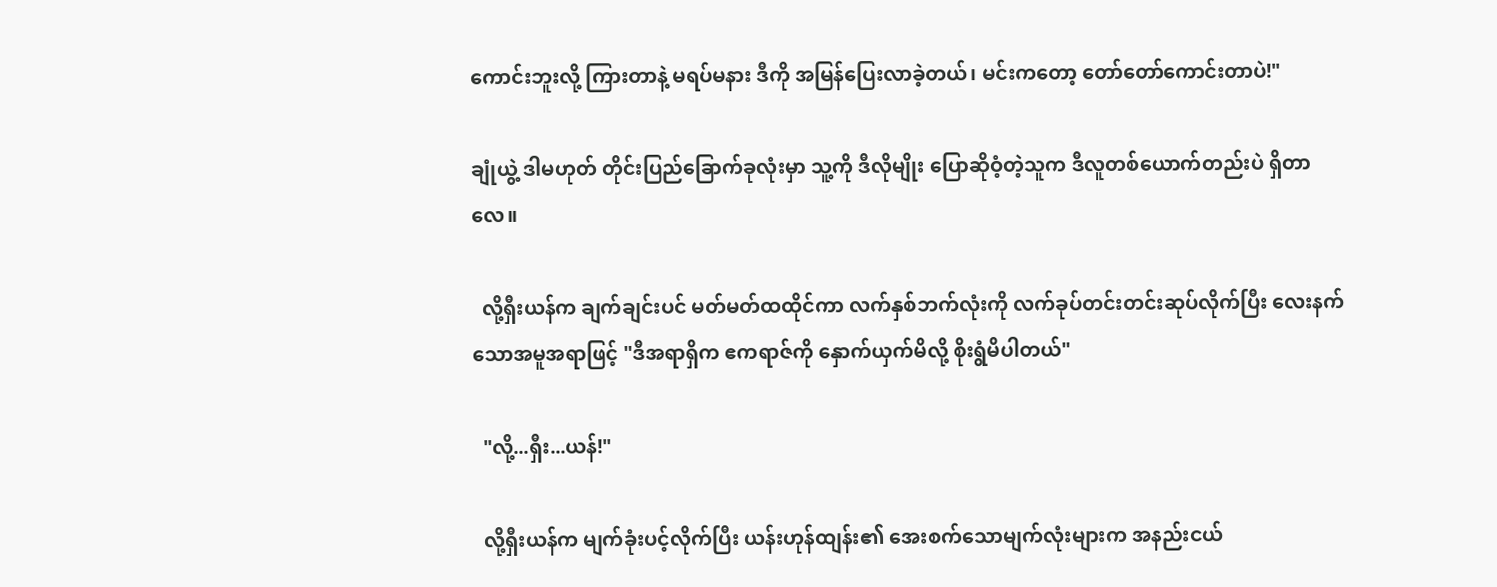ကောင်းဘူးလို့ ကြားတာနဲ့ မရပ်မနား ဒီကို အမြန်ပြေးလာခဲ့တယ်၊ မင်းကတော့ တော်တော်ကောင်းတာပဲ!"

ချုံယွဲ့ ဒါမဟုတ် တိုင်းပြည်ခြောက်ခုလုံးမှာ သူ့ကို ဒီလိုမျိုး ပြောဆိုဝံ့တဲ့သူက ဒီလူတစ်ယောက်တည်းပဲ ရှိတာလေ။

  လို့ရှီးယန်က ချက်ချင်းပင် မတ်မတ်ထထိုင်ကာ လက်နှစ်ဘက်လုံးကို လက်ခုပ်တင်းတင်းဆုပ်လိုက်ပြီး လေးနက်သောအမူအရာဖြင့် "ဒီအရာရှိက ဧကရာဇ်ကို နှောက်ယှက်မိလို့ စိုးရွံမိပါတယ်"

  "လို့...ရှီး...ယန်!"

  လို့ရှီးယန်က မျက်ခုံးပင့်လိုက်ပြီး ယန်းဟုန်ထျန်း၏ အေးစက်သောမျက်လုံးများက အနည်းငယ်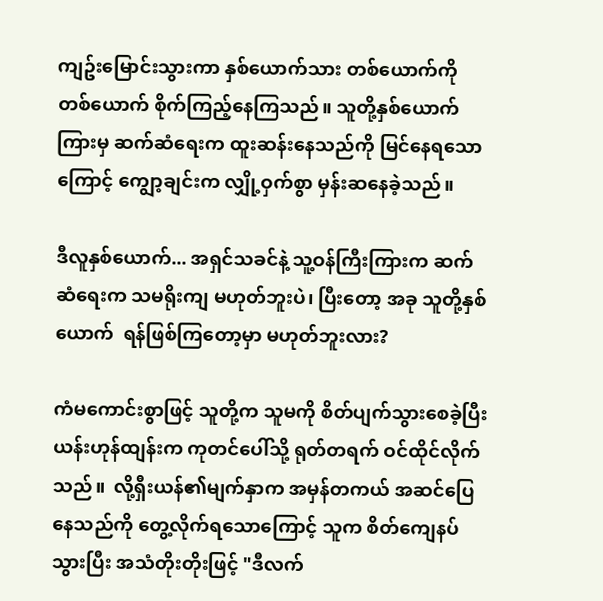ကျဥ်းမြောင်းသွားကာ နှစ်ယောက်သား တစ်ယောက်ကို တစ်ယောက် စိုက်ကြည့်နေကြသည်။ သူတို့နှစ်ယောက်ကြားမှ ဆက်ဆံရေးက ထူးဆန်းနေသည်ကို မြင်နေရသောကြောင့် ကျွော့ချင်းက လျှို့ဝှက်စွာ မှန်းဆနေခဲ့သည်။

ဒီလူနှစ်ယောက်... အရှင်သခင်နဲ့ သူ့ဝန်ကြီးကြားက ဆက်ဆံရေးက သမရိုးကျ မဟုတ်ဘူးပဲ၊ ပြီးတော့ အခု သူတို့နှစ်ယောက်  ရန်ဖြစ်ကြ‌တော့မှာ မဟုတ်ဘူးလား?

ကံမကောင်းစွာဖြင့် သူတို့က သူမကို စိတ်ပျက်သွားစေခဲ့ပြီး ယန်းဟုန်ထျန်းက ကုတင်ပေါ်သို့ ရုတ်တရက် ဝင်ထိုင်လိုက်သည်။  လို့ရှီးယန်၏မျက်နှာက အမှန်တကယ် အဆင်ပြေနေသည်ကို တွေ့လိုက်ရသောကြောင့် သူက စိတ်ကျေနပ်သွားပြီး အသံတိုးတိုးဖြင့် "ဒီလက်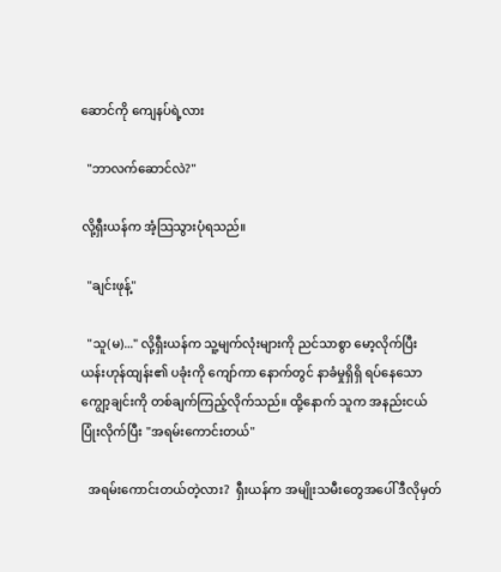ဆောင်ကို ကျေနပ်ရဲ့လား

  "ဘာလက်ဆောင်လဲ?"

လို့ရှီးယန်က အံ့သြသွားပုံရသည်။

  "ချင်းဖုန့်"

  "သူ(မ)..." လို့ရှီးယန်က သူ့မျက်လုံးများကို ညင်သာစွာ မော့လိုက်ပြီး ယန်းဟုန်ထျန်း၏ ပခုံးကို ကျော်ကာ နောက်တွင် နာခံမှုရှိရှိ ရပ်နေသော ကျွော့ချင်းကို တစ်ချက်ကြည့်လိုက်သည်။ ထို့နောက် သူက အနည်းငယ် ပြုံးလိုက်ပြီး "အရမ်းကောင်းတယ်"

  အရမ်းကောင်းတယ်တဲ့လား?  ရှီးယန်က အမျိုးသမီးတွေအပေါ် ဒီလိုမှတ်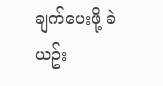ချက်ပေးဖို့ ခဲယဥ်း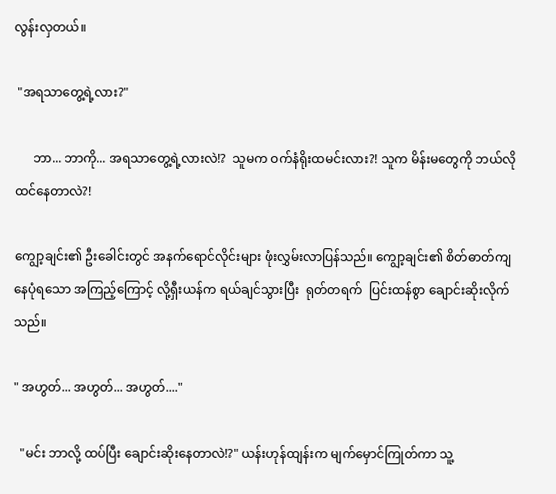လွန်းလှတယ်။

 "အရသာတွေ့ရဲ့လား?"

      ဘာ... ဘာကို... အရသာတွေ့ရဲ့လားလဲ!?  သူမက ဝက်နံရိုးထမင်းလား?! သူက မိန်းမတွေကို ဘယ်လို ထင်နေတာလဲ?!

ကျွော့ချင်း၏ ဦးခေါင်းတွင် အနက်ရောင်လိုင်းများ ဖုံးလွှမ်းလာပြန်သည်။ ကျွော့ချင်း၏ စိတ်ဓာတ်ကျနေပုံရသော အကြည့်ကြောင့် လို့ရှီးယန်က ရယ်ချင်သွားပြီး  ရုတ်တရက်  ပြင်းထန်စွာ ချောင်းဆိုးလိုက်သည်။

" အဟွတ်... အဟွတ်... အဟွတ်...."

  "မင်း ဘာလို့ ထပ်ပြီး ချောင်းဆိုးနေတာလဲ!?" ယန်းဟုန်ထျန်းက မျက်မှောင်ကြုတ်ကာ သူ့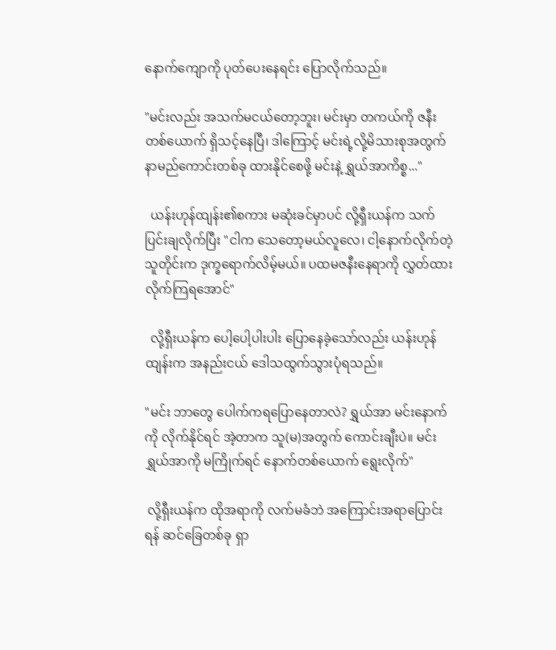နောက်ကျောကို ပုတ်ပေးနေရင်း ပြောလိုက်သည်။

"မင်းလည်း အသက်မငယ်တော့ဘူး၊ မင်းမှာ တကယ်ကို ဇနီးတစ်ယောက် ရှိသင့်နေပြီ၊ ဒါကြောင့် မင်းရဲ့လို့မိသားစုအတွက် နာမည်ကောင်းတစ်ခု ထားနိုင်စေဖို့ မင်းနဲ့ ရွှယ်အာကိစ္စ..."

  ယန်းဟုန်ထျန်း၏စကား မဆုံးခင်မှာပင် လို့ရှီးယန်က သက်ပြင်းချလိုက်ပြီး "ငါက သေတော့မယ်လူလေ၊ ငါ့နောက်လိုက်တဲ့သူတိုင်းက ဒုက္ခရောက်လိမ့်မယ်။ ပထမဇနီးနေရာကို လွှတ်ထားလိုက်ကြရအောင်"

  လို့ရှီးယန်က ပေါ့ပေါ့ပါးပါး ပြောနေခဲ့သော်လည်း ယန်းဟုန်ထျန်းက အနည်းငယ် ဒေါသထွက်သွားပုံရသည်။

"မင်း ဘာတွေ ပေါက်ကရပြောနေတာလဲ? ရွှယ်အာ မင်းနောက်ကို လိုက်နိုင်ရင် အဲ့တာက သူ(မ)အတွက် ကောင်းချီးပဲ။ မင်း ရွှယ်အာကို မကြိုက်ရင် နောက်တစ်ယောက် ရွေးလိုက်"

 လို့ရှီးယန်က ထိုအရာကို လက်မခံဘဲ အကြောင်းအရာပြောင်းရန် ဆင်ခြေတစ်ခု ရှာ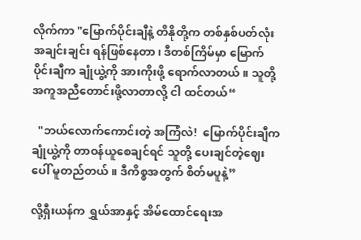လိုက်ကာ "မြောက်ပိုင်းချီနဲ့ တိနိုတို့က တစ်နှစ်ပတ်လုံး အချင်းချင်း ရန်ဖြစ်နေတာ၊ ဒီတစ်ကြိမ်မှာ မြောက်ပိုင်းချီက ချုံယွဲ့ကို အားကိုးဖို့ ရောက်လာတယ်။ သူတို့ အကူအညီတောင်းဖို့လာတာလို့ ငါ ထင်တယ်“

  "ဘယ်လောက်ကောင်းတဲ့ အကြံလဲ!  မြောက်ပိုင်းချီက ချုံယွဲ့ကို တာဝန်ယူစေချင်ရင် သူတို့ ပေးချင်တဲ့ဈေးပေါ် မူတည်တယ်။ ဒီကိစ္စအတွက် စိတ်မပူနဲ့”

လို့ရှီးယန်က ရွှယ်အာနှင့် အိမ်ထောင်ရေးအ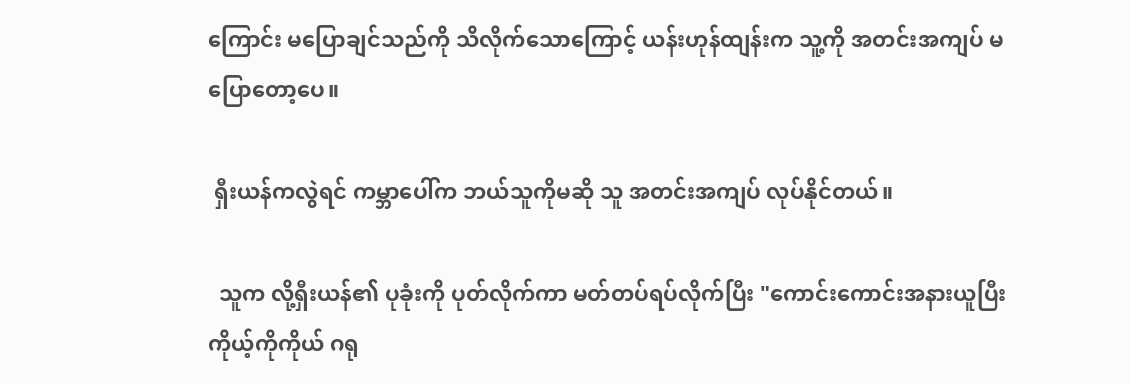ကြောင်း မပြောချင်သည်ကို သိလိုက်သောကြောင့် ယန်းဟုန်ထျန်းက သူ့ကို အတင်းအကျပ် မပြောတော့ပေ။

 ရှီးယန်ကလွဲရင် ကမ္ဘာပေါ်က ဘယ်သူကိုမဆို သူ အတင်းအကျပ် လုပ်နိုင်တယ်။

  သူက လို့ရှီးယန်၏ ပုခုံးကို ပုတ်လိုက်ကာ မတ်တပ်ရပ်လိုက်ပြီး "ကောင်းကောင်းအနားယူပြီး ကိုယ့်ကိုကိုယ် ဂရု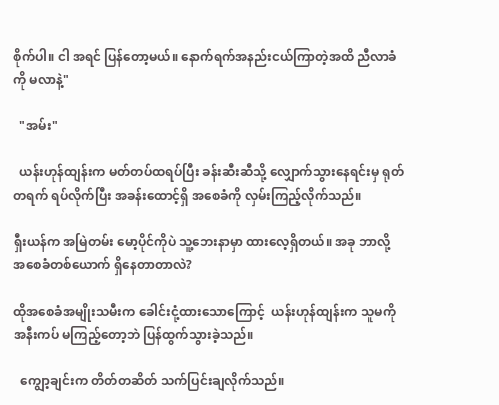စိုက်ပါ။ ငါ အရင် ပြန်တော့မယ်။ နောက်ရက်အနည်းငယ်ကြာတဲ့အထိ ညီလာခံကို မလာနဲ့"

  "အမ်း"

  ယန်းဟုန်ထျန်းက မတ်တပ်ထရပ်ပြီး ခန်းဆီးဆီသို့ လျှောက်သွားနေရင်းမှ ရုတ်တရက် ရပ်လိုက်ပြီး အခန်းထောင့်ရှိ အစေခံကို လှမ်းကြည့်လိုက်သည်။

ရှီးယန်က အမြဲတမ်း မော့ပိုင်ကိုပဲ သူ့ဘေးနာမှာ ထားလေ့ရှိတယ်။ အခု ဘာလို့ အစေခံတစ်ယောက် ရှိနေတာတာလဲ?

ထိုအစေခံအမျိုးသမီးက ခေါင်းငုံ့ထားသောကြောင့်  ယန်းဟုန်ထျန်းက သူမကို အနီးကပ် မကြည့်တော့ဘဲ ပြန်ထွက်သွားခဲ့သည်။

  ကျွော့ချင်းက တိတ်တဆိတ် သက်ပြင်းချလိုက်သည်။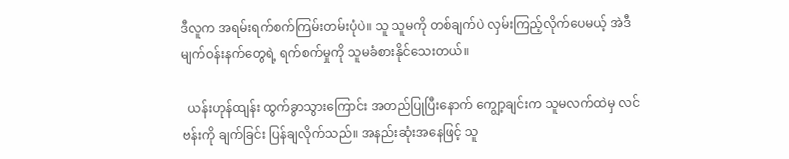ဒီလူက အရမ်းရက်စက်ကြမ်းတမ်းပုံပဲ။ သူ သူမကို တစ်ချက်ပဲ လှမ်းကြည့်လိုက်ပေမယ့် အဲဒီမျက်ဝန်းနက်တွေရဲ့ ရက်စက်မှုကို သူမခံစားနိုင်သေးတယ်။

  ယန်းဟုန်ထျန်း ထွက်ခွာသွားကြောင်း အတည်ပြုပြီးနောက် ကျွော့ချင်းက သူမလက်ထဲမှ လင်ဗန်းကို ချက်ခြင်း ပြန်ချလိုက်သည်။ အနည်းဆုံးအနေဖြင့် သူ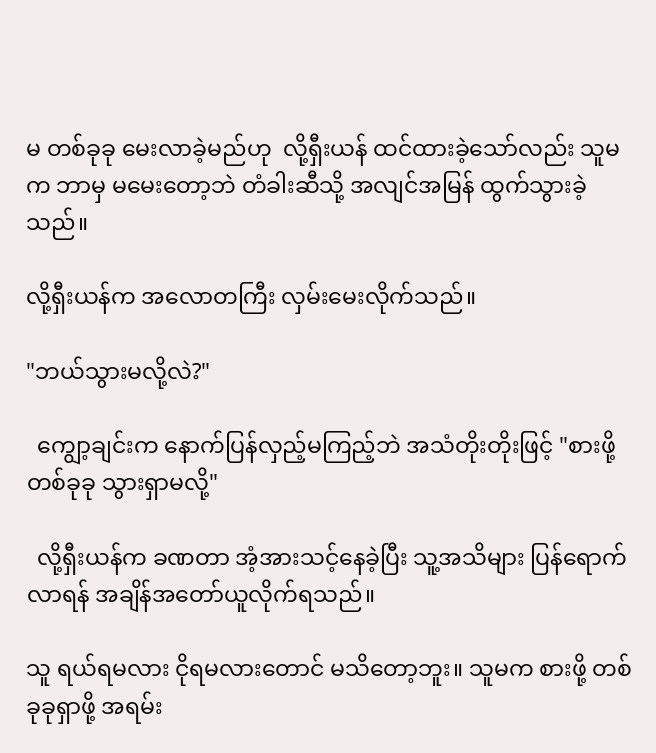မ တစ်ခုခု မေးလာခဲ့မည်ဟု  လို့ရှီးယန် ထင်ထားခဲ့သော်လည်း သူမက ဘာမှ မမေးတော့ဘဲ တံခါးဆီသို့ အလျင်အမြန် ထွက်သွားခဲ့သည်။

လို့ရှီးယန်က အလောတကြီး လှမ်းမေးလိုက်သည်။

"ဘယ်သွားမလို့လဲ?"

  ကျွော့ချင်းက နောက်ပြန်လှည့်မကြည့်ဘဲ အသံတိုးတိုးဖြင့် "စားဖို့ တစ်ခုခု သွားရှာမလို့"

  လို့ရှီးယန်က ခဏတာ အံ့အားသင့်နေခဲ့ပြီး သူ့အသိများ ပြန်ရောက်လာရန် အချိန်အတော်ယူလိုက်ရသည်။

သူ ရယ်ရမလား ငိုရမလားတောင် မသိတော့ဘူး။ သူမက စားဖို့ တစ်ခုခုရှာဖို့ အရမ်း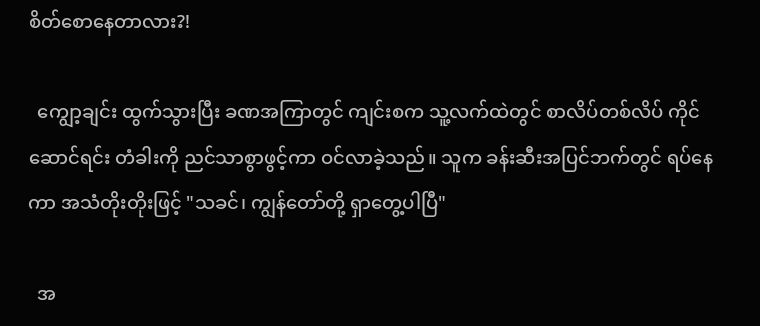စိတ်စောနေတာလား?!

  ကျွော့ချင်း ထွက်သွားပြီး ခဏအကြာတွင် ကျင်းစက သူ့လက်ထဲတွင် စာလိပ်တစ်လိပ် ကိုင်ဆောင်ရင်း တံခါးကို ညင်သာစွာဖွင့်ကာ ဝင်လာခဲ့သည်။ သူက ခန်းဆီးအပြင်ဘက်တွင် ရပ်နေကာ အသံတိုးတိုးဖြင့် "သခင်၊ ကျွန်တော်တို့ ရှာတွေ့ပါပြီ"

  အ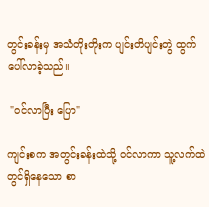တွင်းခန်းမှ အသံတိုးတိုးက ပျင်းတိပျင်းတွဲ ထွက်ပေါ်လာခဲ့သည်။

 "ဝင်လာပြီး ပြော"

ကျင်းစက အတွင်းခန်းထဲသို့ ဝင်လာကာ သူ့လက်ထဲတွင်ရှိနေသော စာ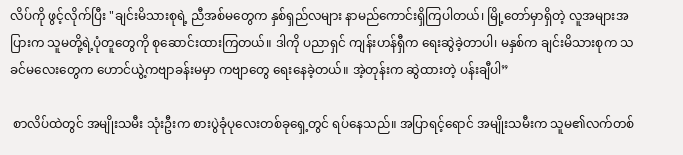လိပ်ကို ဖွင့်လိုက်ပြီး "ချင်းမိသားစုရဲ့ ညီအစ်မတွေက နှစ်ရှည်လများ နာမည်ကောင်းရှိကြပါတယ်၊ မြို့တော်မှာရှိတဲ့ လူအများအပြားက သူမတို့ရဲ့ပုံတူတွေကို စုဆောင်းထားကြတယ်။ ဒါကို ပညာရှင် ကျန်းဟန်ရှီက ရေးဆွဲခဲ့တာပါ၊ မနှစ်က ချင်းမိသားစုက သခင်မလေးတွေက ဟောင်ယွဲ့ကဗျာခန်းမမှာ ကဗျာတွေ ရေးနေခဲ့တယ်။ အဲ့တုန်းက ဆွဲထားတဲ့ ပန်းချီပါ”

 စာလိပ်ထဲတွင် အမျိုးသမီး သုံးဦးက စားပွဲခုံပုလေးတစ်ခုရှေ့တွင် ရပ်နေသည်။ အပြာရင့်ရောင် အမျိုးသမီးက သူမ၏လက်တစ်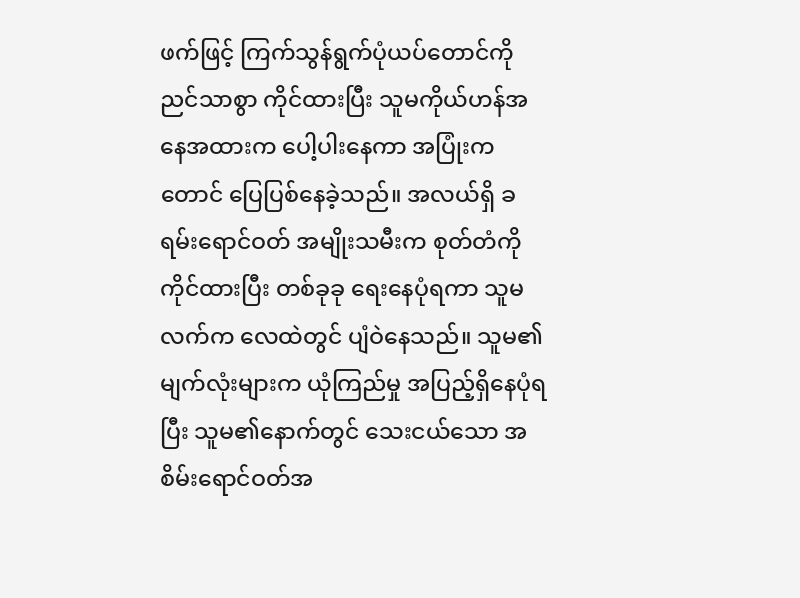ဖက်ဖြင့် ကြက်သွန်ရွက်ပုံယပ်တောင်ကို ညင်သာစွာ ကိုင်ထားပြီး သူမကိုယ်ဟန်အနေအထားက ပေါ့ပါးနေကာ အပြုံးကတောင် ပြေပြစ်နေခဲ့သည်။ အလယ်ရှိ ခရမ်းရောင်ဝတ် အမျိုးသမီးက စုတ်တံကို ကိုင်ထားပြီး တစ်ခုခု ရေးနေပုံရကာ သူမလက်က လေထဲတွင် ပျံဝဲနေသည်။ သူမ၏မျက်လုံးများက ယုံကြည်မှု အပြည့်ရှိနေပုံရပြီး သူမ၏နောက်တွင် သေးငယ်သော အစိမ်းရောင်ဝတ်အ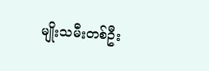မျိုးသမီးတစ်ဦး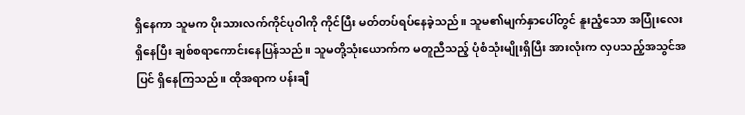ရှိနေကာ သူမက ပိုးသားလက်ကိုင်ပုဝါကို ကိုင်ပြီး မတ်တပ်ရပ်နေခဲ့သည်။ သူမ၏မျက်နှာပေါ်တွင် နူးညံ့သော အပြုံးလေးရှိနေပြီး ချစ်စရာကောင်းနေပြန်သည်။ သူမတို့သုံးယောက်က မတူညီသည့် ပုံစံသုံးမျိုးရှိပြီး အားလုံးက လှပသည့်အသွင်အပြင် ရှိနေကြသည်။ ထိုအရာက ပန်းချီ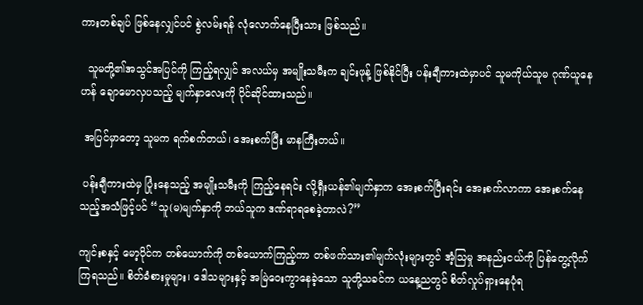ကားတစ်ချပ် ဖြစ်နေလျှင်ပင် စွဲလမ်းရန် လုံလောက်နေပြီးသား ဖြစ်သည်။

  သူမတို့၏အသွင်အပြင်ကို ကြည့်ရလျှင် အလယ်မှ အမျိုးသမီးက ချင်းဖုန့် ဖြစ်နိုင်ပြီး ပန်းချီကားထဲမှာပင် သူမကိုယ်သူမ ဂုဏ်ယူနေဟန် ချောမောလှပသည့် မျက်နှာလေးကို ပိုင်ဆိုင်ထားသည်။

 အပြင်မှာတော့ သူမက ရက်စက်တယ်၊ အေးစက်ပြီး မာနကြီးတယ်။

 ပန်းချီကားထဲမှ ပြုံးနေသည့် အမျိုးသမီးကို ကြည့်နေရင်း လို့ရှီးယန်၏မျက်နှာက အေးစက်ပြီးရင်း အေးစက်လာကာ အေးစက်နေသည့်အသံဖြင့်ပင် “သူ(မ)မျက်နှာကို ဘယ်သူက ဒဏ်ရာရစေခဲ့တာလဲ?”

ကျင်းစနှင့် မော့ပိုင်က တစ်ယောက်ကို တစ်ယောက်ကြည့်ကာ တစ်ဖက်သား၏မျက်လုံးများတွင် အံ့သြမှု အနည်းငယ်ကို ပြန်တွေ့လိုက်ကြရသည်။ စိတ်ခံစားမှုများ၊ ဒေါသများနှင့် အမြဲဝေးကွာနေခဲ့သော သူတို့သခင်က ယနေ့ညတွင် စိတ်လှုပ်ရှားနေပုံရ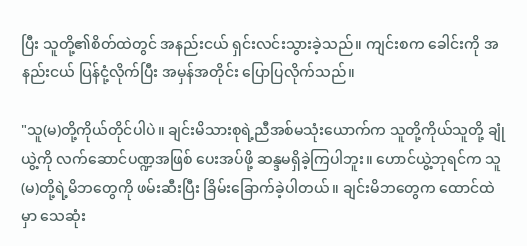ပြီး သူတို့၏စိတ်ထဲတွင် အနည်းငယ် ရှင်းလင်းသွားခဲ့သည်။ ကျင်းစက ခေါင်းကို အနည်းငယ် ပြန်ငုံ့လိုက်ပြီး အမှန်အတိုင်း ပြောပြလိုက်သည်။

"သူ(မ)တို့ကိုယ်တိုင်ပါပဲ။ ချင်းမိသားစုရဲ့ညီအစ်မသုံးယောက်က သူတို့ကိုယ်သူတို့ ချုံယွဲ့ကို လက်ဆောင်ပဏ္ဍအဖြစ် ပေးအပ်ဖို့ ဆန္ဒမရှိခဲ့ကြပါဘူး။ ‌ဟောင်ယွဲ့ဘုရင်က သူ(မ)တို့ရဲ့မိဘတွေကို ဖမ်းဆီးပြီး ခြိမ်းခြောက်ခဲ့ပါတယ်။ ချင်းမိဘတွေက ထောင်ထဲမှာ သေဆုံး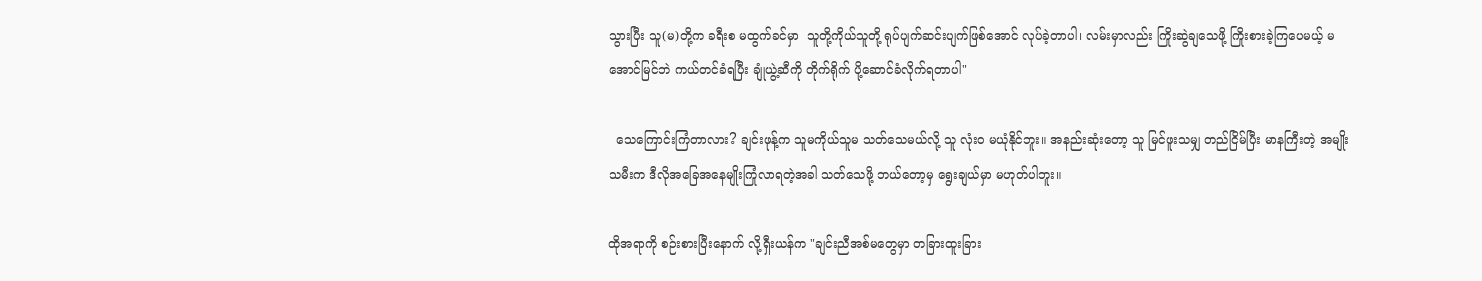သွားပြီး သူ(မ)တို့က ခရီးစ မထွက်ခင်မှာ  သူတို့ကိုယ်သူတို့ ရုပ်ပျက်ဆင်းပျက်ဖြစ်အောင် လုပ်ခဲ့တာပါ၊ လမ်းမှာလည်း ကြိုးဆွဲချသေဖို့ ကြိုးစားခဲ့ကြပေမယ့် မအောင်မြင်ဘဲ ကယ်တင်ခံရပြီး ချုံယွဲ့ဆီကို တိုက်ရိုက် ပို့ဆောင်ခံလိုက်ရတာပါ"

  သေကြောင်းကြံတာလား? ချင်းဖုန့်က သူမကိုယ်သူမ သတ်သေမယ်လို့ သူ လုံးဝ မယုံနိုင်ဘူး။ အနည်းဆုံးတော့ သူ မြင်ဖူးသမျှ တည်ငြိမ်ပြီး မာနကြီးတဲ့ အမျိုးသမီးက ဒီလိုအခြေအနေမျိုးကြုံလာရတဲ့အခါ သတ်သေဖို့ ဘယ်တော့မှ ရွေးချယ်မှာ မဟုတ်ပါဘူး။

ထိုအရာကို စဉ်းစားပြီးနောက် လို့ရှီးယန်က "ချင်းညီအစ်မတွေမှာ တခြားထူးခြား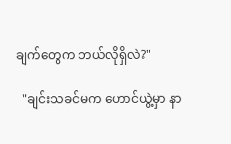ချက်တွေက ဘယ်လိုရှိလဲ?"

  "ချင်းသခင်မက ဟောင်ယွဲ့မှာ နာ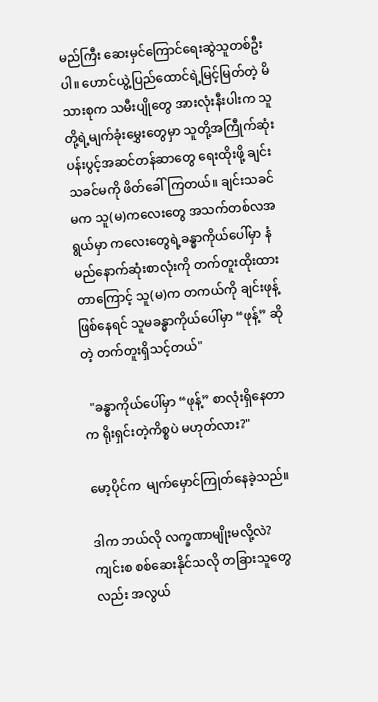မည်ကြီး ဆေးမှင်ကြောင်ရေးဆွဲသူတစ်ဦးပါ။ ‌ဟောင်ယွဲ့ပြည်ထောင်ရဲ့မြင့်မြတ်တဲ့ မိသားစုက သမီးပျိုတွေ အားလုံးနီးပါးက သူတို့ရဲ့မျက်ခုံးမွှေးတွေမှာ သူတို့အကြီုက်ဆုံးပန်းပွင့်အဆင်တန်ဆာတွေ ရေးထိုးဖို့ ချင်းသခင်မကို ဖိတ်ခေါ်ကြတယ်။ ချင်းသခင်မက သူ(မ)ကလေးတွေ အသက်တစ်လအရွယ်မှာ ကလေးတွေရဲ့ခန္ဓာကိုယ်ပေါ်မှာ နံမည်နောက်ဆုံးစာလုံးကို တက်တူးထိုးထားတာကြောင့် သူ(မ)က တကယ်ကို ချင်းဖုန့်ဖြစ်နေရင် သူမခန္ဓာကိုယ်ပေါ်မှာ “ဖုန့်” ဆိုတဲ့ တက်တူးရှိသင့်တယ်"

  "ခန္ဓာကိုယ်ပေါ်မှာ “ဖုန့်” စာလုံးရှိနေတာက ရိုးရှင်းတဲ့ကိစ္စပဲ မဟုတ်လား?"

မော့ပိုင်က  မျက်မှောင်ကြုတ်နေခဲ့သည်။

ဒါက ဘယ်လို လက္ခဏာမျိုးမလို့လဲ? ကျင်းစ စစ်ဆေးနိုင်သလို တခြားသူတွေလည်း အလွယ်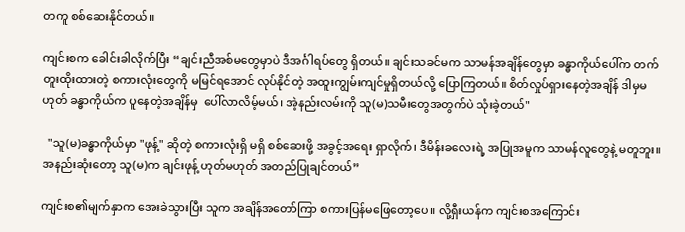တကူ စစ်ဆေးနိုင်တယ်။

ကျင်းစက ခေါင်းခါလိုက်ပြီး “ချင်းညီအစ်မတွေမှာပဲ ဒီအင်္ဂါရပ်တွေ ရှိတယ်။ ချင်းသခင်မက သာမန်အချိန်တွေမှာ ခန္ဓာကိုယ်ပေါ်က တက်တူးထိုးထားတဲ့ စကားလုံးတွေကို မမြင်ရအောင် လုပ်နိုင်တဲ့ အထူးကျွမ်းကျင်မှုရှိတယ်လို့ ပြောကြတယ်။ စိတ်လှုပ်ရှားနေတဲ့အချိန် ဒါမှမဟုတ် ခန္ဓာကိုယ်က ပူနေတဲ့အချိန်မှ  ပေါ်လာလိမ့်မယ်၊ အဲ့နည်းလမ်းကို သူ(မ)သမီးတွေအတွက်ပဲ သုံးခဲ့တယ်"

  "သူ(မ)ခန္ဓာကိုယ်မှာ "ဖုန့်" ဆိုတဲ့ စကားလုံးရှိ မရှိ စစ်ဆေးဖို့ အခွင့်အရေး ရှာလိုက်၊ ဒီမိန်းခလေးရဲ့ အပြုအမူက သာမန်လူတွေနဲ့ မတူဘူး။ အနည်းဆုံးတော့ သူ(မ)က ချင်းဖုန့် ဟုတ်မဟုတ် အတည်ပြုချင်တယ်”

ကျင်းစ၏မျက်နှာက အေးခဲသွားပြီး သူက အချိန်အတော်ကြာ စကားပြန်မဖြေတော့ပေ။ လို့ရှီးယန်က ကျင်းစအကြောင်း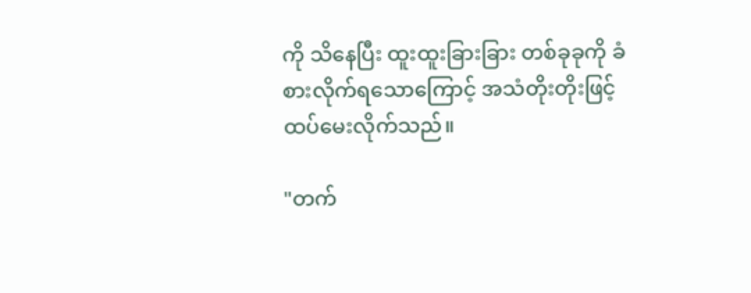ကို သိနေပြီး ထူးထူးခြားခြား တစ်ခုခုကို ခံစားလိုက်ရသောကြောင့် အသံတိုးတိုးဖြင့် ထပ်မေးလိုက်သည်။

"တက်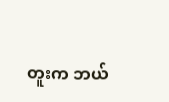တူးက ဘယ်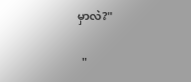မှာလဲ?"

  "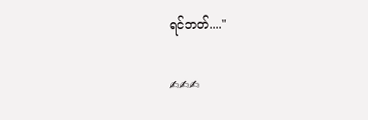ရင်ဘတ်...."

✍✍✍